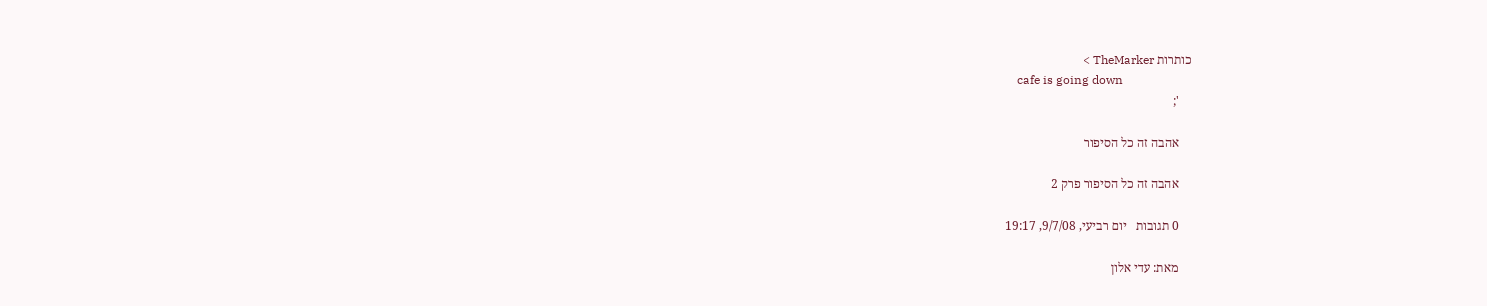כותרות TheMarker >
    cafe is going down
    ';

    אהבה זה כל הסיפור

    אהבה זה כל הסיפור פרק 2

    0 תגובות   יום רביעי, 9/7/08, 19:17

    מאת: עדי אלון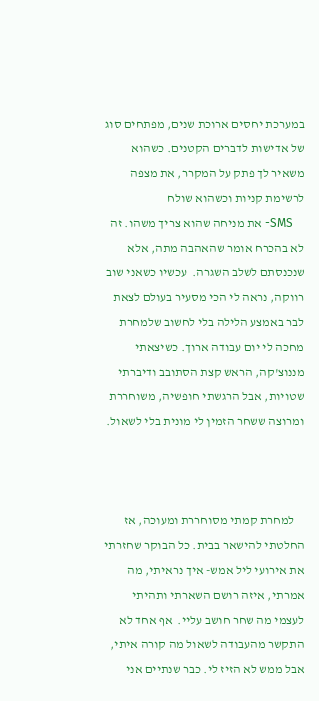במערכת יחסים ארוכת שנים, מפתחים סוג של אדישות לדברים הקטנים. כשהוא משאיר לך פתק על המקרר, את מצפה לרשימת קניות וכשהוא שולח
    SMS- את מניחה שהוא צריך משהו. זה לא בהכרח אומר שהאהבה מתה, אלא שנכנסתם לשלב השגרה.  עכשיו כשאני שוב רווקה, נראה לי הכי מסעיר בעולם לצאת לבר באמצע הלילה בלי לחשוב שלמחרת מחכה לי יום עבודה ארוך. כשיצאתי מננוצ'קה, הראש קצת הסתובב ודיברתי שטויות, אבל הרגשתי חופשיה, משוחררת ומרוצה ששחר הזמין לי מונית בלי לשאול.



    למחרת קמתי מסוחררת ומעוכה, אז החלטתי להישאר בבית. כל הבוקר שחזרתי את אירועי ליל אמש- איך נראיתי, מה אמרתי, איזה רושם השארתי ותהיתי לעצמי מה שחר חושב עליי.  אף אחד לא התקשר מהעבודה לשאול מה קורה איתי, אבל ממש לא הזיז לי. כבר שנתיים אני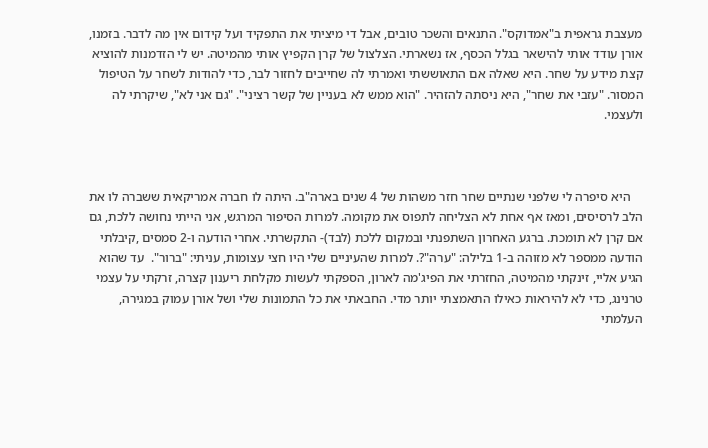מעצבת גראפית ב"אמדוקס". התנאים והשכר טובים, אבל די מיציתי את התפקיד ועל קידום אין מה לדבר. בזמנו, אורן עודד אותי להישאר בגלל הכסף, אז נשארתי. הצלצול של קרן הקפיץ אותי מהמיטה. יש לי הזדמנות להוציא קצת מידע על שחר. היא שאלה אם התאוששתי ואמרתי לה שחייבים לחזור לבר, כדי להודות לשחר על הטיפול המסור. "עזבי את שחר", היא ניסתה להזהיר. "הוא ממש לא בעניין של קשר רציני". "גם אני לא", שיקרתי לה ולעצמי.



    היא סיפרה לי שלפני שנתיים שחר חזר משהות של 4 שנים בארה"ב. היתה לו חברה אמריקאית ששברה לו את הלב לרסיסים, ומאז אף אחת לא הצליחה לתפוס את מקומה. למרות הסיפור המרגש, אני הייתי נחושה ללכת, גם אם קרן לא תומכת. ברגע האחרון השתפנתי ובמקום ללכת (לבד)- התקשרתי. אחרי הודעה ו-2 סמסים ,קיבלתי הודעה ממספר לא מזוהה ב-1 בלילה: "ערה"?. למרות שהעיניים שלי היו חצי עצומות, עניתי: "ברור".  עד שהוא הגיע אליי, זינקתי מהמיטה, החזרתי את הפיג'מה לארון, הספקתי לעשות מקלחת ריענון קצרה, זרקתי על עצמי טרנינג, כדי לא להיראות כאילו התאמצתי יותר מדי. החבאתי את כל התמונות שלי ושל אורן עמוק במגירה, העלמתי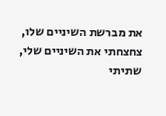את מברשת השיניים שלו, צחצחתי את השיניים שלי, שתיתי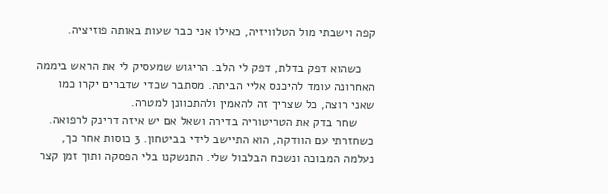קפה וישבתי מול הטלוויזיה, כאילו אני כבר שעות באותה פוזיציה.

    כשהוא דפק בדלת, דפק לי הלב. הריגוש שמעסיק לי את הראש ביממה האחרונה עומד להיכנס אליי הביתה. מסתבר שכדי שדברים יקרו כמו שאני רוצה, כל שצריך זה להאמין ולהתכוונן למטרה.
     שחר בדק את הטריטוריה בדירה ושאל אם יש איזה דרינק לרפואה. כשחזרתי עם הוודקה, הוא התיישב לידי בביטחון. 3 כוסות אחר כך, נעלמה המבוכה ונשכח הבלבול שלי. התנשקנו בלי הפסקה ותוך זמן קצר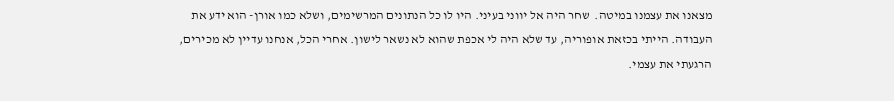מצאנו את עצמנו במיטה.  שחר היה אל יווני בעיני. היו לו כל הנתונים המרשימים, ושלא כמו אורן- הוא ידע את העבודה. הייתי בכזאת אופוריה, עד שלא היה לי אכפת שהוא לא נשאר לישון. אחרי הכל, אנחנו עדיין לא מכירים, הרגעתי את עצמי.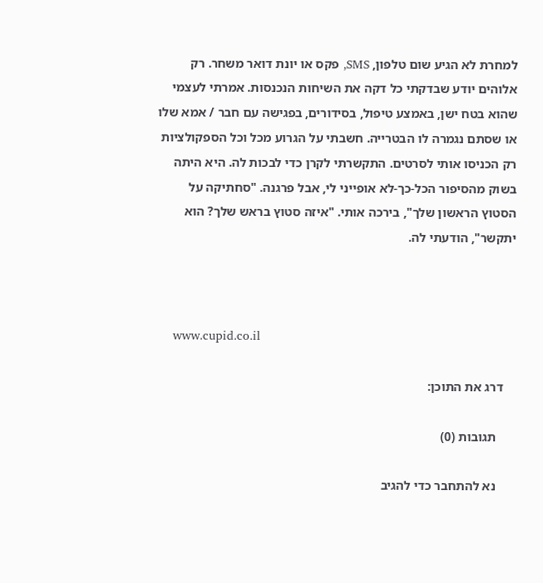למחרת לא הגיע שום טלפון, SMS, פקס או יונת דואר משחר. רק אלוהים יודע שבדקתי כל דקה את השיחות הנכנסות. אמרתי לעצמי שהוא בטח ישן, באמצע טיפול, בסידורים, בפגישה עם חבר / אמא שלו או שסתם נגמרה לו הבטרייה. חשבתי על הגרוע מכל וכל הספקולציות רק הכניסו אותי לסרטים. התקשרתי לקרן כדי לבכות לה. היא היתה בשוק מהסיפור הכל-כך-לא אופייני לי, אבל פרגנה. "סחתיקה על הסטוץ הראשון שלך", בירכה אותי. "איזה סטוץ בראש שלך? הוא יתקשר", הודעתי לה.



    www.cupid.co.il

    דרג את התוכן:

      תגובות (0)

      נא להתחבר כדי להגיב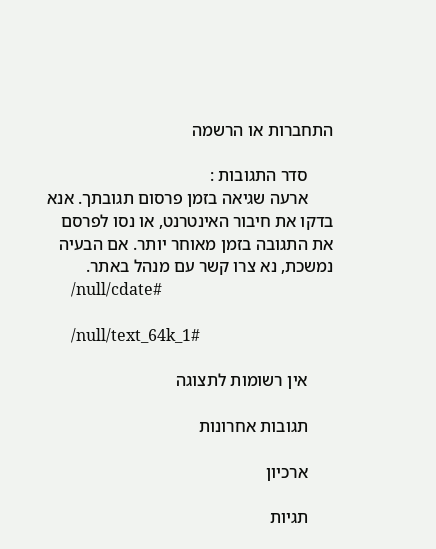התחברות או הרשמה

      סדר התגובות :
      ארעה שגיאה בזמן פרסום תגובתך. אנא בדקו את חיבור האינטרנט, או נסו לפרסם את התגובה בזמן מאוחר יותר. אם הבעיה נמשכת, נא צרו קשר עם מנהל באתר.
      /null/cdate#

      /null/text_64k_1#

      אין רשומות לתצוגה

      תגובות אחרונות

      ארכיון

      תגיות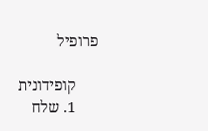פרופיל

      קופידונית
      1. שלח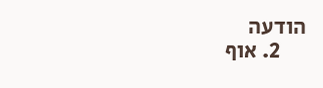הודעה
      2. אוף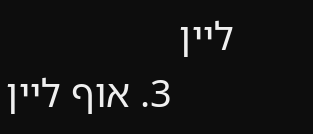ליין
      3. אוף ליין